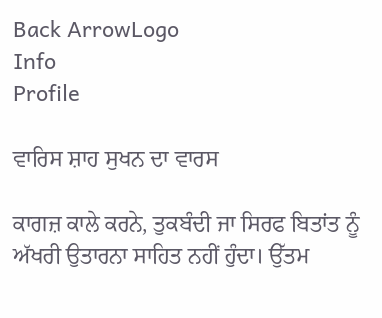Back ArrowLogo
Info
Profile

ਵਾਰਿਸ ਸ਼ਾਹ ਸੁਖਨ ਦਾ ਵਾਰਸ

ਕਾਗਜ਼ ਕਾਲੇ ਕਰਨੇ, ਤੁਕਬੰਦੀ ਜਾ ਸਿਰਫ ਬਿਤਾਂਤ ਨੂੰ ਅੱਖਰੀ ਉਤਾਰਨਾ ਸਾਹਿਤ ਨਹੀਂ ਹੁੰਦਾ। ਉੱਤਮ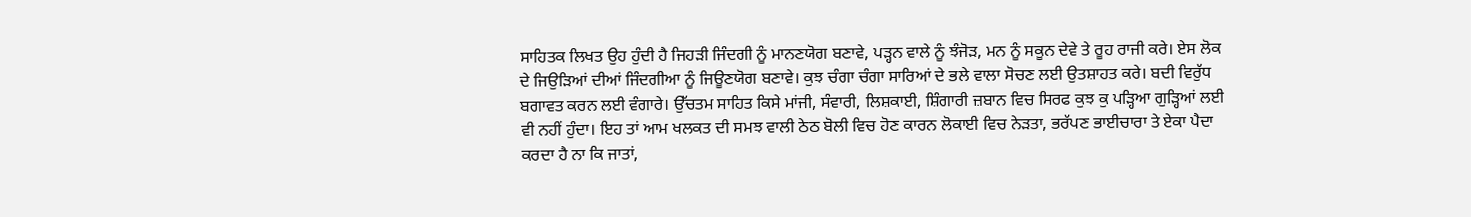ਸਾਹਿਤਕ ਲਿਖਤ ਉਹ ਹੁੰਦੀ ਹੈ ਜਿਹੜੀ ਜਿੰਦਗੀ ਨੂੰ ਮਾਨਣਯੋਗ ਬਣਾਵੇ, ਪੜ੍ਹਨ ਵਾਲੇ ਨੂੰ ਝੰਜੋੜ, ਮਨ ਨੂੰ ਸਕੂਨ ਦੇਵੇ ਤੇ ਰੂਹ ਰਾਜੀ ਕਰੇ। ਏਸ ਲੋਕ ਦੇ ਜਿਉੜਿਆਂ ਦੀਆਂ ਜਿੰਦਗੀਆ ਨੂੰ ਜਿਊਣਯੋਗ ਬਣਾਵੇ। ਕੁਝ ਚੰਗਾ ਚੰਗਾ ਸਾਰਿਆਂ ਦੇ ਭਲੇ ਵਾਲਾ ਸੋਚਣ ਲਈ ਉਤਸ਼ਾਹਤ ਕਰੇ। ਬਦੀ ਵਿਰੁੱਧ ਬਗਾਵਤ ਕਰਨ ਲਈ ਵੰਗਾਰੇ। ਉੱਚਤਮ ਸਾਹਿਤ ਕਿਸੇ ਮਾਂਜੀ, ਸੰਵਾਰੀ, ਲਿਸ਼ਕਾਈ, ਸ਼ਿੰਗਾਰੀ ਜ਼ਬਾਨ ਵਿਚ ਸਿਰਫ ਕੁਝ ਕੁ ਪੜ੍ਹਿਆ ਗੁੜ੍ਹਿਆਂ ਲਈ ਵੀ ਨਹੀਂ ਹੁੰਦਾ। ਇਹ ਤਾਂ ਆਮ ਖਲਕਤ ਦੀ ਸਮਝ ਵਾਲੀ ਠੇਠ ਬੋਲੀ ਵਿਚ ਹੋਣ ਕਾਰਨ ਲੋਕਾਈ ਵਿਚ ਨੇੜਤਾ, ਭਰੱਪਣ ਭਾਈਚਾਰਾ ਤੇ ਏਕਾ ਪੈਦਾ ਕਰਦਾ ਹੈ ਨਾ ਕਿ ਜਾਤਾਂ,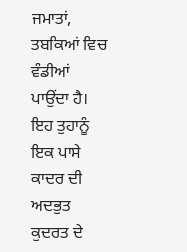ਜਮਾਤਾਂ, ਤਬਕਿਆਂ ਵਿਚ ਵੰਡੀਆਂ ਪਾਉਂਦਾ ਹੈ। ਇਹ ਤੁਹਾਨੂੰ ਇਕ ਪਾਸੇ ਕਾਦਰ ਦੀ ਅਦਭੁਤ ਕੁਦਰਤ ਦੇ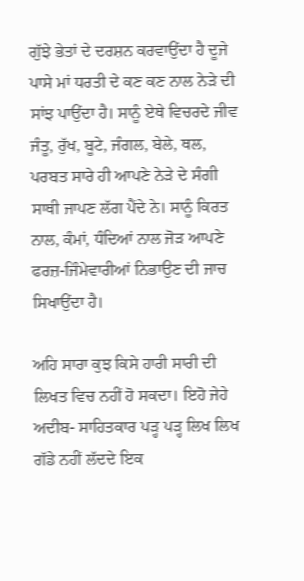ਗੁੱਝੇ ਭੇਤਾਂ ਦੇ ਦਰਸ਼ਨ ਕਰਵਾਉਂਦਾ ਹੈ ਦੂਜੇ ਪਾਸੇ ਮਾਂ ਧਰਤੀ ਦੇ ਕਣ ਕਣ ਨਾਲ ਨੇੜੇ ਦੀ ਸਾਂਝ ਪਾਉਂਦਾ ਹੈ। ਸਾਨੂੰ ਏਥੇ ਵਿਚਰਦੇ ਜੀਵ ਜੰਤੂ, ਰੁੱਖ, ਬੂਟੇ, ਜੰਗਲ, ਬੇਲੇ, ਥਲ, ਪਰਬਤ ਸਾਰੇ ਹੀ ਆਪਣੇ ਨੇੜੇ ਦੇ ਸੰਗੀ ਸਾਥੀ ਜਾਪਣ ਲੱਗ ਪੈਂਦੇ ਨੇ। ਸਾਨੂੰ ਕਿਰਤ ਨਾਲ, ਕੰਮਾਂ, ਧੰਦਿਆਂ ਨਾਲ ਜੋੜ ਆਪਣੇ ਫਰਜ਼-ਜਿੰਮੇਵਾਰੀਆਂ ਨਿਭਾਉਣ ਦੀ ਜਾਚ ਸਿਖਾਉਂਦਾ ਹੈ।

ਅਹਿ ਸਾਰਾ ਕੁਝ ਕਿਸੇ ਹਾਰੀ ਸਾਰੀ ਦੀ ਲਿਖਤ ਵਿਚ ਨਹੀਂ ਹੋ ਸਕਦਾ। ਇਹੋ ਜੇਹੇ ਅਦੀਬ- ਸਾਹਿਤਕਾਰ ਪੜ੍ਹ ਪੜ੍ਹ ਲਿਖ ਲਿਖ ਗੱਡੇ ਨਹੀਂ ਲੱਦਦੇ ਇਕ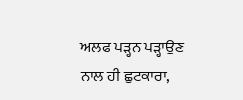ਅਲਫ ਪੜ੍ਹਨ ਪੜ੍ਹਾਉਣ ਨਾਲ ਹੀ ਛੁਟਕਾਰਾ,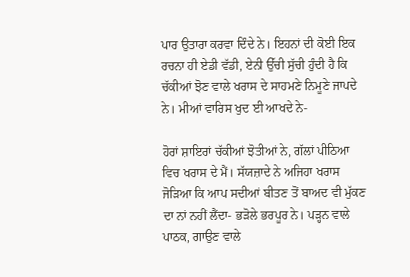ਪਾਰ ਉਤਾਰਾ ਕਰਵਾ ਦਿੰਦੇ ਨੇ। ਇਹਨਾਂ ਦੀ ਕੋਈ ਇਕ ਰਚਨਾ ਹੀ ਏਡੀ ਵੱਡੀ, ਏਨੀ ਉੱਚੀ ਸੁੱਚੀ ਹੁੰਦੀ ਹੈ ਕਿ ਚੱਕੀਆਂ ਝੋਣ ਵਾਲੇ ਖਰਾਸ ਦੇ ਸਾਹਮਣੇ ਨਿਮੂਣੇ ਜਾਪਦੇ ਨੇ। ਮੀਆਂ ਵਾਰਿਸ ਖੁਦ ਈ ਆਖਦੇ ਨੇ-

ਹੋਰਾਂ ਸ਼ਾਇਰਾਂ ਚੱਕੀਆਂ ਝੋਤੀਆਂ ਨੇ, ਗੱਲਾਂ ਪੀਠਿਆ ਵਿਚ ਖਰਾਸ ਦੇ ਮੈਂ। ਸੱਯਜ਼ਾਦੇ ਨੇ ਅਜਿਹਾ ਖਰਾਸ ਜੋੜਿਆ ਕਿ ਆਪ ਸਦੀਆਂ ਬੀਤਣ ਤੋਂ ਬਾਅਦ ਵੀ ਮੁੱਕਣ ਦਾ ਨਾਂ ਨਹੀਂ ਲੈਂਦਾ- ਭੜੋਲੇ ਭਰਪੂਰ ਨੇ। ਪੜ੍ਹਨ ਵਾਲੇ ਪਾਠਕ, ਗਾਉਣ ਵਾਲੇ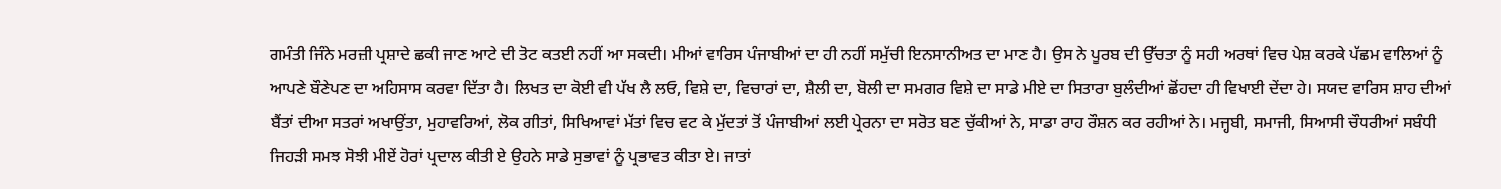ਗਮੰਤੀ ਜਿੰਨੇ ਮਰਜ਼ੀ ਪ੍ਰਸ਼ਾਦੇ ਛਕੀ ਜਾਣ ਆਟੇ ਦੀ ਤੋਟ ਕਤਈ ਨਹੀਂ ਆ ਸਕਦੀ। ਮੀਆਂ ਵਾਰਿਸ ਪੰਜਾਬੀਆਂ ਦਾ ਹੀ ਨਹੀਂ ਸਮੁੱਚੀ ਇਨਸਾਨੀਅਤ ਦਾ ਮਾਣ ਹੈ। ਉਸ ਨੇ ਪੂਰਬ ਦੀ ਉੱਚਤਾ ਨੂੰ ਸਹੀ ਅਰਥਾਂ ਵਿਚ ਪੇਸ਼ ਕਰਕੇ ਪੱਛਮ ਵਾਲਿਆਂ ਨੂੰ ਆਪਣੇ ਬੌਣੇਪਣ ਦਾ ਅਹਿਸਾਸ ਕਰਵਾ ਦਿੱਤਾ ਹੈ। ਲਿਖਤ ਦਾ ਕੋਈ ਵੀ ਪੱਖ ਲੈ ਲਓ, ਵਿਸ਼ੇ ਦਾ, ਵਿਚਾਰਾਂ ਦਾ, ਸ਼ੈਲੀ ਦਾ, ਬੋਲੀ ਦਾ ਸਮਗਰ ਵਿਸ਼ੇ ਦਾ ਸਾਡੇ ਮੀਏ ਦਾ ਸਿਤਾਰਾ ਬੁਲੰਦੀਆਂ ਛੋਂਹਦਾ ਹੀ ਵਿਖਾਈ ਦੇਂਦਾ ਹੇ। ਸਯਦ ਵਾਰਿਸ ਸ਼ਾਹ ਦੀਆਂ ਬੈਂਤਾਂ ਦੀਆ ਸਤਰਾਂ ਅਖਾਉਂਤਾ, ਮੁਹਾਵਰਿਆਂ, ਲੋਕ ਗੀਤਾਂ, ਸਿਖਿਆਵਾਂ ਮੱਤਾਂ ਵਿਚ ਵਟ ਕੇ ਮੁੱਦਤਾਂ ਤੋਂ ਪੰਜਾਬੀਆਂ ਲਈ ਪ੍ਰੇਰਨਾ ਦਾ ਸਰੋਤ ਬਣ ਚੁੱਕੀਆਂ ਨੇ, ਸਾਡਾ ਰਾਹ ਰੌਸ਼ਨ ਕਰ ਰਹੀਆਂ ਨੇ। ਮਜ੍ਹਬੀ, ਸਮਾਜੀ, ਸਿਆਸੀ ਚੌਧਰੀਆਂ ਸਬੰਧੀ ਜਿਹੜੀ ਸਮਝ ਸੋਝੀ ਮੀਏਂ ਹੋਰਾਂ ਪ੍ਰਦਾਲ ਕੀਤੀ ਏ ਉਹਨੇ ਸਾਡੇ ਸੁਭਾਵਾਂ ਨੂੰ ਪ੍ਰਭਾਵਤ ਕੀਤਾ ਏ। ਜਾਤਾਂ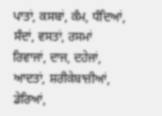ਪਾਤਾਂ, ਕਸਬਾਂ, ਕੰਮ, ਧੰਦਿਆਂ, ਸੰਦਾਂ, ਵਸਤਾਂ, ਰਸਮਾਂ ਰਿਵਾਜਾਂ, ਦਾਜ, ਦਹੇਜਾਂ, ਆਦਤਾਂ, ਸ਼ਰੀਕੇਬਾਜ਼ੀਆਂ, ਡੇਰਿਆਂ,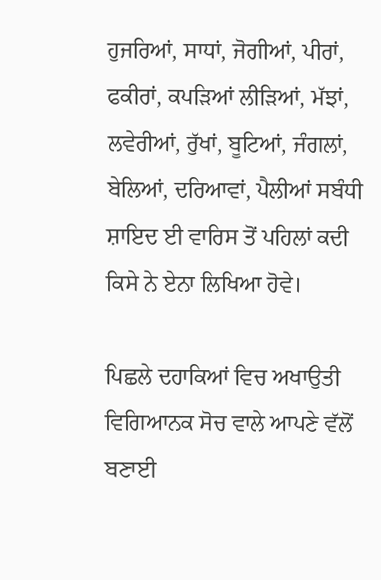ਹੁਜਰਿਆਂ, ਸਾਧਾਂ, ਜੋਗੀਆਂ, ਪੀਰਾਂ, ਫਕੀਰਾਂ, ਕਪੜਿਆਂ ਲੀੜਿਆਂ, ਮੱਝਾਂ, ਲਵੇਰੀਆਂ, ਰੁੱਖਾਂ, ਬੂਟਿਆਂ, ਜੰਗਲਾਂ, ਬੇਲਿਆਂ, ਦਰਿਆਵਾਂ, ਪੈਲੀਆਂ ਸਬੰਧੀ ਸ਼ਾਇਦ ਈ ਵਾਰਿਸ ਤੋਂ ਪਹਿਲਾਂ ਕਦੀ ਕਿਸੇ ਨੇ ਏਨਾ ਲਿਖਿਆ ਹੋਵੇ।

ਪਿਛਲੇ ਦਹਾਕਿਆਂ ਵਿਚ ਅਖਾਉਤੀ ਵਿਗਿਆਨਕ ਸੋਚ ਵਾਲੇ ਆਪਣੇ ਵੱਲੋਂ ਬਣਾਈ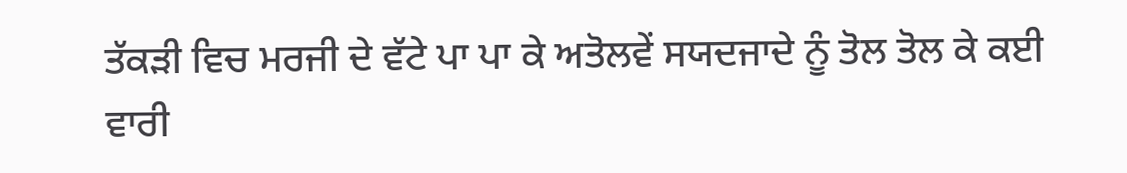ਤੱਕੜੀ ਵਿਚ ਮਰਜੀ ਦੇ ਵੱਟੇ ਪਾ ਪਾ ਕੇ ਅਤੋਲਵੇਂ ਸਯਦਜਾਦੇ ਨੂੰ ਤੋਲ ਤੋਲ ਕੇ ਕਈ ਵਾਰੀ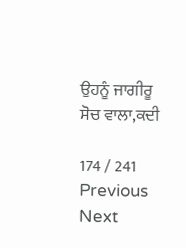ਉਹਨੂੰ ਜਾਗੀਰੂ ਸੋਚ ਵਾਲਾ,ਕਦੀ

174 / 241
Previous
Next